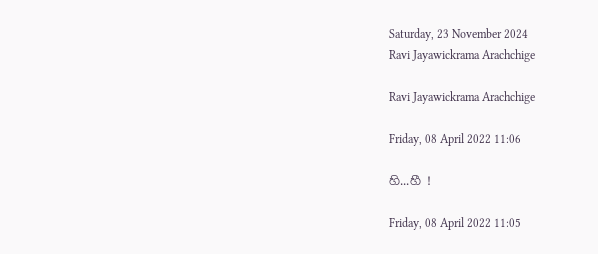Saturday, 23 November 2024
Ravi Jayawickrama Arachchige

Ravi Jayawickrama Arachchige

Friday, 08 April 2022 11:06

හි...හී !

Friday, 08 April 2022 11:05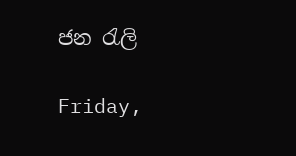ජන රැලි

Friday,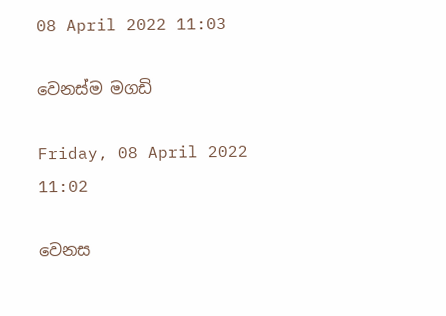08 April 2022 11:03

වෙනස්ම මගඩි

Friday, 08 April 2022 11:02

වෙනස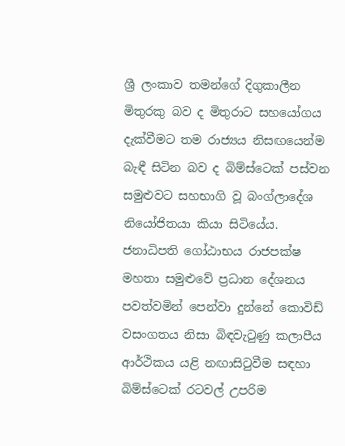ශ්‍රී ලංකාව තමන්ගේ දිගුකාලීන මිතුරකු බව ද මිතුරාට සහයෝගය දැක්වීමට තම රාජ්‍යය නිසඟයෙන්ම බැඳී සිටින බව ද බිම්ස්ටෙක් පස්වන සමුළුවට සහභාගි වූ බංග්ලාදේශ නියෝජිතයා කියා සිටියේය. ජනාධිපති ගෝඨාභය රාජපක්ෂ මහතා සමුළුවේ ප්‍රධාන දේශනය පවත්වමින් පෙන්වා දුන්නේ කොවිඩ් වසංගතය නිසා බිඳවැටුණු කලාපීය ආර්ථිකය යළි නඟාසිටුවීම සඳහා බිම්ස්ටෙක් රටවල් උපරිම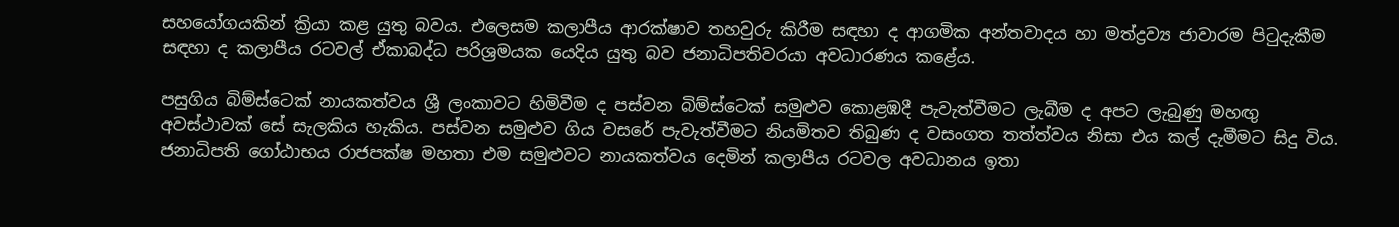සහයෝගයකින් ක්‍රියා කළ යුතු බවය. එලෙසම කලාපීය ආරක්ෂාව තහවුරු කිරීම සඳහා ද ආගමික අන්තවාදය හා මත්ද්‍රව්‍ය ජාවාරම පිටුදැකීම සඳහා ද කලාපීය රටවල් ඒකාබද්ධ පරිශ්‍රමයක යෙදිය යුතු බව ජනාධිපතිවරයා අවධාරණය කළේය.

පසුගිය බිම්ස්ටෙක් නායකත්වය ශ්‍රී ලංකාවට හිමිවීම ද පස්වන බිම්ස්ටෙක් සමුළුව කොළඹදී පැවැත්වීමට ලැබීම ද අපට ලැබුණු මහඟු අවස්ථාවක් සේ සැලකිය හැකිය. පස්වන සමුළුව ගිය වසරේ පැවැත්වීමට නියමිතව තිබුණ ද වසංගත තත්ත්වය නිසා එය කල් දැමීමට සිදු විය. ජනාධිපති ගෝඨාභය රාජපක්ෂ මහතා එම සමුළුවට නායකත්වය දෙමින් කලාපීය රටවල අවධානය ඉතා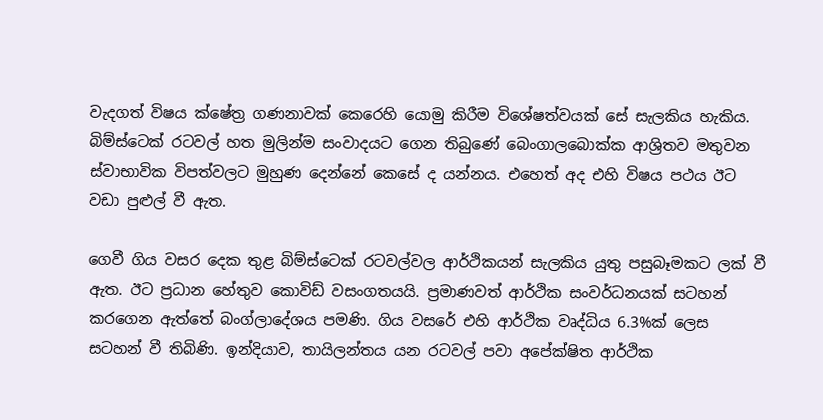වැදගත් විෂය ක්ෂේත්‍ර ගණනාවක් කෙරෙහි යොමු කිරීම විශේෂත්වයක් සේ සැලකිය හැකිය. බිම්ස්ටෙක් රටවල් හත මුලින්ම සංවාදයට ගෙන තිබුණේ බෙංගාලබොක්ක ආශ්‍රිතව මතුවන ස්වාභාවික විපත්වලට මුහුණ දෙන්නේ කෙසේ ද යන්නය. එහෙත් අද එහි විෂය පථය ඊට වඩා පුළුල් වී ඇත.

ගෙවී ගිය වසර දෙක තුළ බිම්ස්ටෙක් රටවල්වල ආර්ථිකයන් සැලකිය යුතු පසුබෑමකට ලක් වී ඇත. ඊට ප්‍රධාන හේතුව කොවිඩ් වසංගතයයි. ප්‍රමාණවත් ආර්ථික සංවර්ධනයක් සටහන් කරගෙන ඇත්තේ බංග්ලාදේශය පමණි. ගිය වසරේ එහි ආර්ථික වෘද්ධිය 6.3%ක් ලෙස සටහන් වී තිබිණි. ඉන්දියාව, තායිලන්තය යන රටවල් පවා අපේක්ෂිත ආර්ථික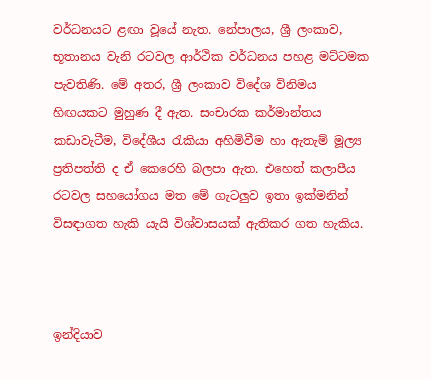වර්ධනයට ළඟා වූයේ නැත. නේපාලය, ශ්‍රී ලංකාව, භූතානය වැනි රටවල ආර්ථික වර්ධනය පහළ මට්ටමක පැවතිණි. මේ අතර, ශ්‍රී ලංකාව විදේශ විනිමය හිඟයකට මුහුණ දී ඇත. සංචාරක කර්මාන්තය කඩාවැටීම, විදේශීය රැකියා අහිමිවීම හා ඇතැම් මූල්‍ය ප්‍රතිපත්ති ද ඒ කෙරෙහි බලපා ඇත. එහෙත් කලාපීය රටවල සහයෝගය මත මේ ගැටලුව ඉතා ඉක්මනින් විසඳාගත හැකි යැයි විශ්වාසයක් ඇතිකර ගත හැකිය.



ඉන්දියාව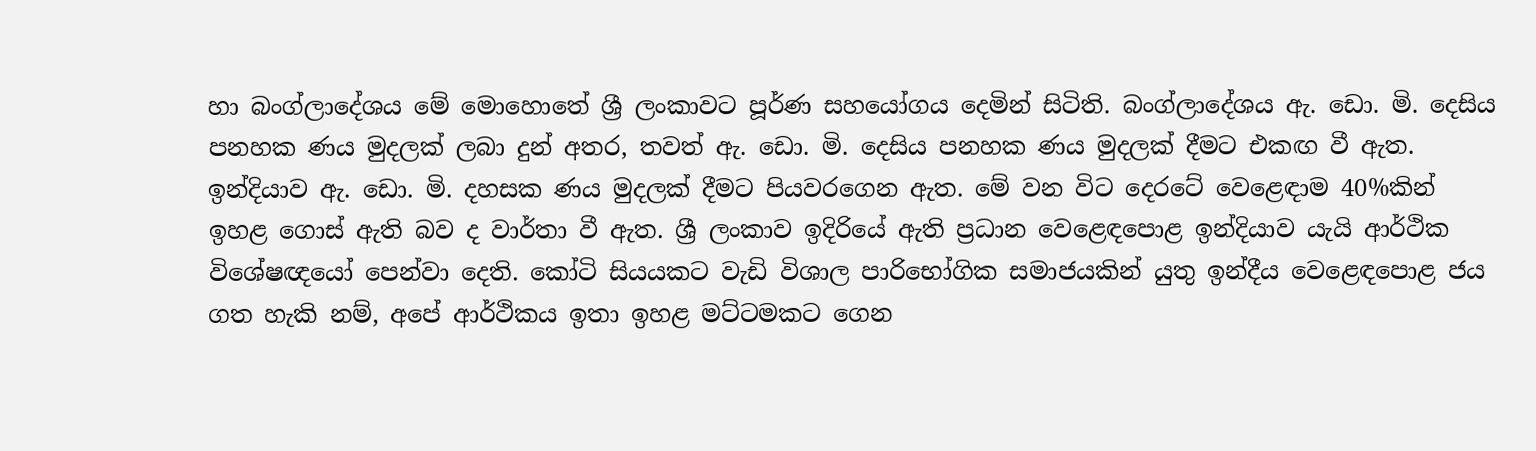හා බංග්ලාදේශය මේ මොහොතේ ශ්‍රී ලංකාවට පූර්ණ සහයෝගය දෙමින් සිටිති. බංග්ලාදේශය ඇ. ඩො. මි. දෙසිය පනහක ණය මුදලක් ලබා දුන් අතර, තවත් ඇ. ඩො. මි. දෙසිය පනහක ණය මුදලක් දීමට එකඟ වී ඇත. ඉන්දියාව ඇ. ඩො. මි. දහසක ණය මුදලක් දීමට පියවරගෙන ඇත. මේ වන විට දෙරටේ වෙළෙඳාම 40%කින් ඉහළ ගොස් ඇති බව ද වාර්තා වී ඇත. ශ්‍රී ලංකාව ඉදිරියේ ඇති ප්‍රධාන වෙළෙඳපොළ ඉන්දියාව යැයි ආර්ථික විශේෂඥයෝ පෙන්වා දෙති. කෝටි සියයකට වැඩි විශාල පාරිභෝගික සමාජයකින් යුතු ඉන්දීය වෙළෙඳපොළ ජය ගත හැකි නම්, අපේ ආර්ථිකය ඉතා ඉහළ මට්ටමකට ගෙන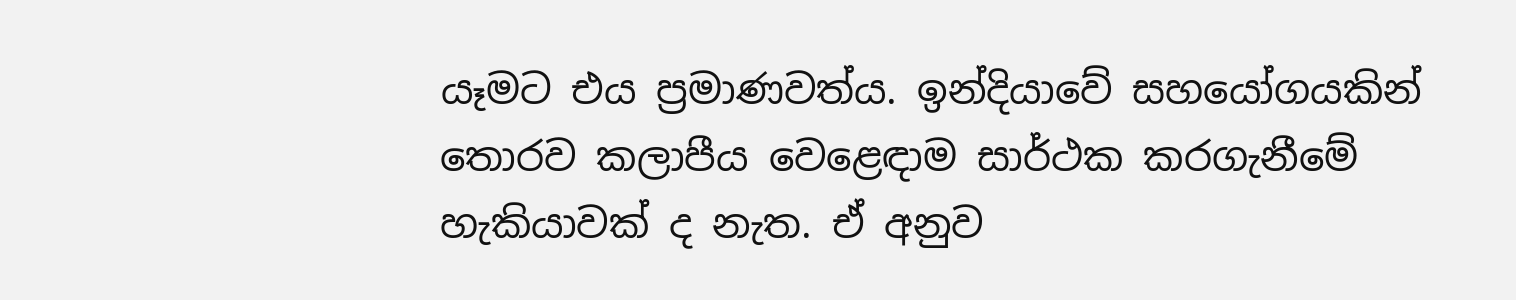යෑමට එය ප්‍රමාණවත්ය. ඉන්දියාවේ සහයෝගයකින් තොරව කලාපීය වෙළෙඳාම සාර්ථක කරගැනීමේ හැකියාවක් ද නැත. ඒ අනුව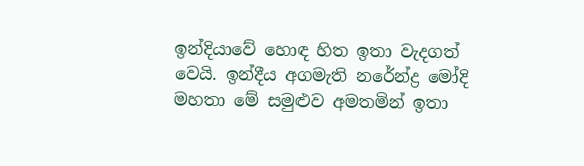ඉන්දියාවේ හොඳ හිත ඉතා වැදගත් වෙයි. ඉන්දීය අගමැති නරේන්ද්‍ර මෝදි මහතා මේ සමුළුව අමතමින් ඉතා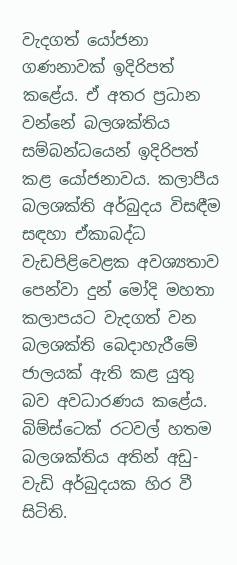වැදගත් යෝජනා ගණනාවක් ඉදිරිපත් කළේය. ඒ අතර ප්‍රධාන වන්නේ බලශක්තිය සම්බන්ධයෙන් ඉදිරිපත් කළ යෝජනාවය. කලාපීය බලශක්ති අර්බුදය විසඳීම සඳහා ඒකාබද්ධ වැඩපිළිවෙළක අවශ්‍යතාව පෙන්වා දුන් මෝදි මහතා කලාපයට වැදගත් වන බලශක්ති බෙදාහැරීමේ ජාලයක් ඇති කළ යුතු බව අවධාරණය කළේය. බිම්ස්ටෙක් රටවල් හතම බලශක්තිය අතින් අඩු-වැඩි අර්බුදයක හිර වී සිටිති.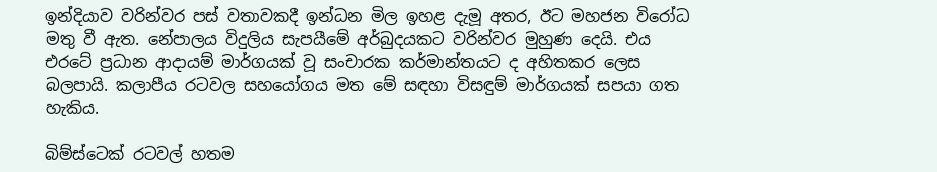ඉන්දියාව වරින්වර පස් වතාවකදී ඉන්ධන මිල ඉහළ දැමූ අතර, ඊට මහජන විරෝධ මතු වී ඇත. නේපාලය විදුලිය සැපයීමේ අර්බුදයකට වරින්වර මුහුණ දෙයි. එය එරටේ ප්‍රධාන ආදායම් මාර්ගයක් වූ සංචාරක කර්මාන්තයට ද අහිතකර ලෙස බලපායි. කලාපීය රටවල සහයෝගය මත මේ සඳහා විසඳුම් මාර්ගයක් සපයා ගත හැකිය.

බිම්ස්ටෙක් රටවල් හතම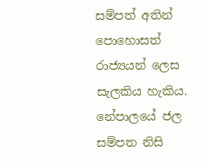සම්පත් අතින් පොහොසත් රාජ්‍යයන් ලෙස සැලකිය හැකිය. නේපාලයේ ජල සම්පත නිසි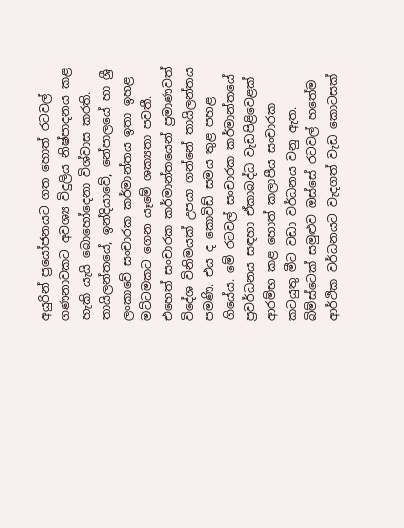අයුරින් ප්‍රයෝජනයට ගත හොත් රටවල් ගණනාවකට අවශ්‍ය විදුලිය නිෂ්පාදනය කළ හැකි යැයි බොහෝදෙනා විශ්වාස කරති. තායිලන්තයේ, ඉන්දියාවේ, නේපාලයේ හා ශ්‍රී ලංකාවේ සංචාරක කර්මාන්තය ඉතා ඉහළ මට්ටමකට ගෙන යෑමේ ශක්‍යතා පවතී. එහෙත් සංචාරක කර්මාන්තයෙන් ප්‍රමාණවත් විදේශ විනිමයක් උපයා ගන්නේ තායිලන්තය පමණි. එය ද කොවිඩ් සමය තුළ පහළ ගියේය. මේ රටවල් සංචාරක කර්මාන්තයේ ප්‍රවර්ධනය සඳහා ඒකාබද්ධ වැඩපිළිවෙළක් ආරම්භ කළ හොත් කලාපීය සංචාරක කටයුතු මීට වඩා වර්ධනය වනු ඇත. බිම්ස්ටෙක් සමුළුව ඔස්සේ රටවල් හතේම ආර්ථික වර්ධනයට වැදගත් වැඩ කොටසක්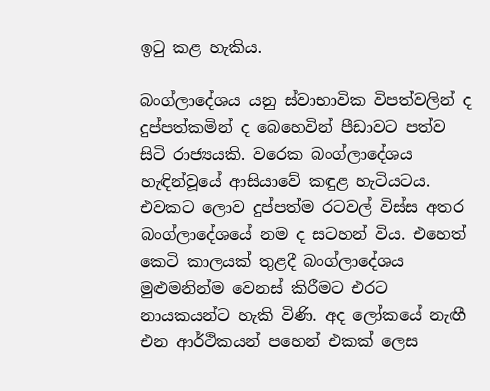ඉටු කළ හැකිය.

බංග්ලාදේශය යනු ස්වාභාවික විපත්වලින් ද දුප්පත්කමින් ද බෙහෙවින් පීඩාවට පත්ව සිටි රාජ්‍යයකි. වරෙක බංග්ලාදේශය හැඳින්වූයේ ආසියාවේ කඳුළ හැටියටය. එවකට ලොව දුප්පත්ම රටවල් විස්ස අතර බංග්ලාදේශයේ නම ද සටහන් විය. එහෙත් කෙටි කාලයක් තුළදී බංග්ලාදේශය මුළුමනින්ම වෙනස් කිරීමට එරට නායකයන්ට හැකි විණි. අද ලෝකයේ නැඟී එන ආර්ථිකයන් පහෙන් එකක් ලෙස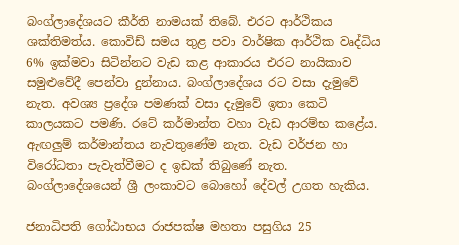බංග්ලාදේශයට කීර්ති නාමයක් තිබේ. එරට ආර්ථිකය ශක්තිමත්ය. කොවිඩ් සමය තුළ පවා වාර්ෂික ආර්ථික වෘද්ධිය 6% ඉක්මවා සිටින්නට වැඩ කළ ආකාරය එරට නායිකාව සමුළුවේදී පෙන්වා දුන්නාය. බංග්ලාදේශය රට වසා දැමුවේ නැත. අවශ්‍ය ප්‍රදේශ පමණක් වසා දැමුවේ ඉතා කෙටි කාලයකට පමණි. රටේ කර්මාන්ත වහා වැඩ ආරම්භ කළේය. ඇඟලුම් කර්මාන්තය නැවතුණේම නැත. වැඩ වර්ජන හා විරෝධතා පැවැත්වීමට ද ඉඩක් තිබුණේ නැත. බංග්ලාදේශයෙන් ශ්‍රී ලංකාවට බොහෝ දේවල් උගත හැකිය.

ජනාධිපති ගෝඨාභය රාජපක්ෂ මහතා පසුගිය 25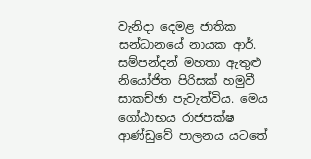වැනිදා දෙමළ ජාතික සන්ධානයේ නායක ආර්. සම්පන්දන් මහතා ඇතුළු නියෝජිත පිරිසක් හමුවී සාකච්ඡා පැවැත්විය. මෙය ගෝඨාභය රාජපක්ෂ ආණ්ඩුවේ පාලනය යටතේ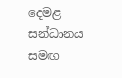දෙමළ සන්ධානය සමඟ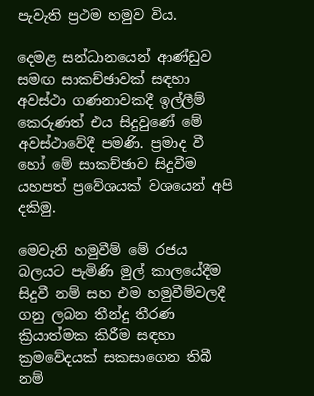පැවැති ප්‍රථම හමුව විය.

දෙමළ සන්ධානයෙන් ආණ්ඩුව සමඟ සාකච්ඡාවක් සඳහා අවස්ථා ගණනාවකදී ඉල්ලීම් කෙරුණත් එය සිදුවුණේ මේ අවස්ථාවේදී පමණි. ප්‍රමාද වී හෝ මේ සාකච්ඡාව සිදුවීම යහපත් ප්‍රවේශයක් වශයෙන් අපි දකිමු.

මෙවැනි හමුවීම් මේ රජය බලයට පැමිණි මුල් කාලයේදීම සිදුවී නම් සහ එම හමුවීම්වලදී ගනු ලබන තීන්දු තීරණ ක්‍රියාත්මක කිරීම සඳහා ක්‍රමවේදයක් සකසාගෙන තිබී නම්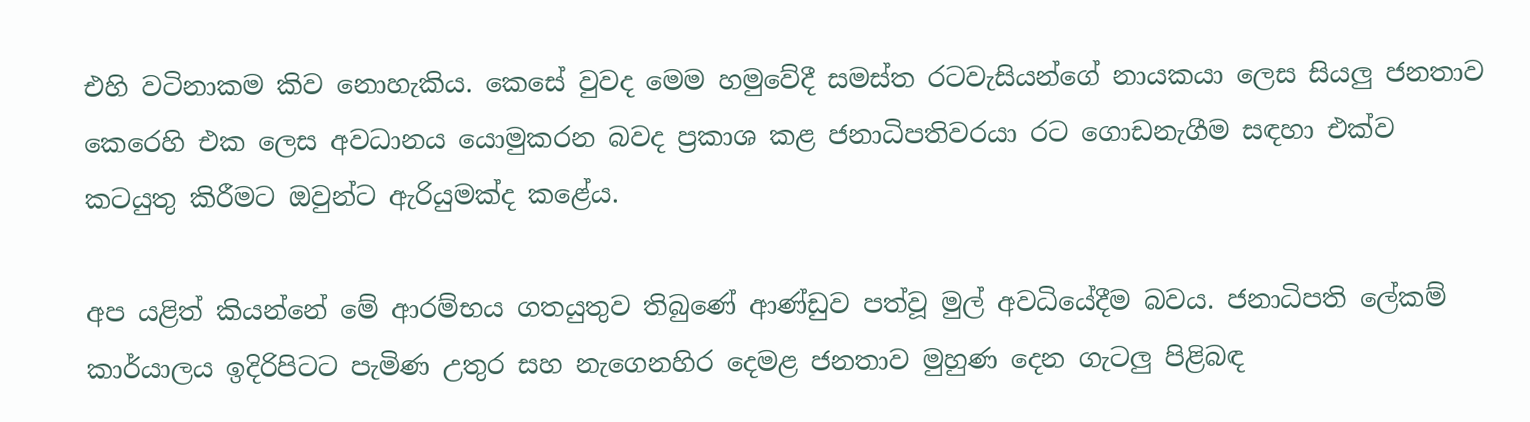එහි වටිනාකම කිව නොහැකිය. කෙසේ වුවද මෙම හමුවේදී සමස්ත රටවැසියන්ගේ නායකයා ලෙස සියලු‍ ජනතාව කෙරෙහි එක ලෙස අවධානය යොමුකරන බවද ප්‍රකාශ කළ ජනාධිපතිවරයා රට ගොඩනැගීම සඳහා එක්ව කටයුතු කිරීමට ඔවුන්ට ඇරියුමක්ද කළේය.

අප යළිත් කියන්නේ මේ ආරම්භය ගතයුතුව තිබුණේ ආණ්ඩුව පත්වූ මුල් අවධියේදීම බවය. ජනාධිපති ලේකම් කාර්යාලය ඉදිරිපිටට පැමිණ උතුර සහ නැගෙනහිර දෙමළ ජනතාව මුහුණ දෙන ගැටලු‍ පිළිබඳ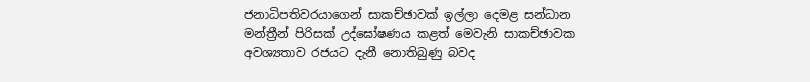ජනාධිපතිවරයාගෙන් සාකච්ඡාවක් ඉල්ලා දෙමළ සන්ධාන මන්ත්‍රීන් පිරිසක් උද්ඝෝෂණය කළත් මෙවැනි සාකච්ඡාවක අවශ්‍යතාව රජයට දැනී නොතිබුණු බවද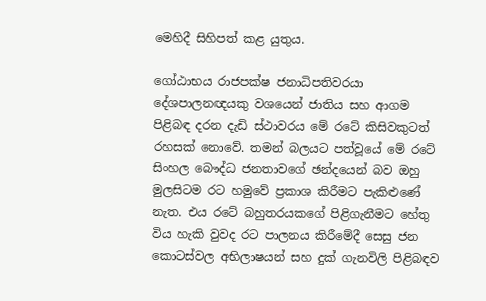මෙහිදී සිහිපත් කළ යුතුය.

ගෝඨාභය රාජපක්ෂ ජනාධිපතිවරයා දේශපාලනඥයකු වශයෙන් ජාතිය සහ ආගම පිළිබඳ දරන දැඩි ස්ථාවරය මේ රටේ කිසිවකුටත් රහසක් නොවේ. තමන් බලයට පත්වූයේ මේ රටේ සිංහල බෞද්ධ ජනතාවගේ ඡන්දයෙන් බව ඔහු මුලසිටම රට හමුවේ ප්‍රකාශ කිරීමට පැකිළුණේ නැත. එය රටේ බහුතරයකගේ පිළිගැනීමට හේතු විය හැකි වුවද රට පාලනය කිරීමේදී සෙසු ජන කොටස්වල අභිලාෂයන් සහ දුක් ගැනවිලි පිළිබඳව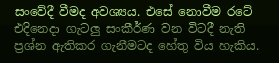සංවේදී වීමද අවශ්‍යය. එසේ නොවීම රටේ එදිනෙදා ගැටලු‍ සංකීර්ණ වන විටදී නැති ප්‍රශ්න ඇතිකර ගැනීමටද හේතු විය හැකිය.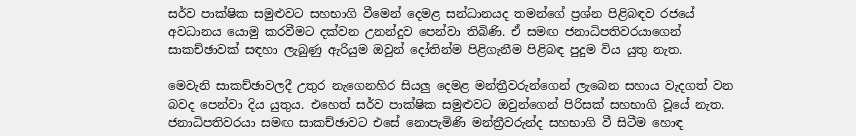සර්ව පාක්ෂික සමුළුවට සහභාගි වීමෙන් දෙමළ සන්ධානයද තමන්ගේ ප්‍රශ්න පිළිබඳව රජයේ අවධානය යොමු කරවීමට දක්වන උනන්දුව පෙන්වා තිබිණි. ඒ සමඟ ජනාධිපතිවරයාගෙන් සාකච්ඡාවක් සඳහා ලැබුණු ඇරියුම ඔවුන් දෝතින්ම පිළිගැනීම පිළිබඳ පුදුම විය යුතු නැත.

මෙවැනි සාකච්ඡාවලදී උතුර නැගෙනහිර සියලු‍ දෙමළ මන්ත්‍රීවරුන්ගෙන් ලැබෙන සහාය වැදගත් වන බවද පෙන්වා දිය යුතුය. එහෙත් සර්ව පාක්ෂික සමුළුවට ඔවුන්ගෙන් පිරිසක් සහභාගි වූයේ නැත. ජනාධිපතිවරයා සමඟ සාකච්ඡාවට එසේ නොපැමිණි මන්ත්‍රීවරුන්ද සහභාගි වී සිටීම හොඳ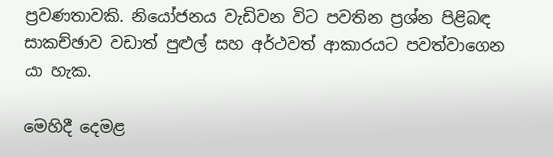ප්‍රවණතාවකි. නියෝජනය වැඩිවන විට පවතින ප්‍රශ්න පිළිබඳ සාකච්ඡාව වඩාත් පුළුල් සහ අර්ථවත් ආකාරයට පවත්වාගෙන යා හැක.

මෙහිදී දෙමළ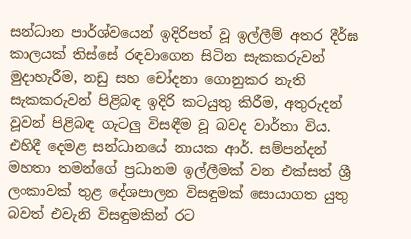සන්ධාන පාර්ශ්වයෙන් ඉදිරිපත් වූ ඉල්ලීම් අතර දීර්ඝ කාලයක් තිස්සේ රඳවාගෙන සිටින සැකකරුවන් මුදාහැරීම, නඩු සහ චෝදනා ගොනුකර නැති සැකකරුවන් පිළිබඳ ඉදිරි කටයුතු කිරීම, අතුරුදන් වූවන් පිළිබඳ ගැටලු‍ විසඳීම වූ බවද වාර්තා විය. එහිදී දෙමළ සන්ධානයේ නායක ආර්. සම්පන්දන් මහතා තමන්ගේ ප්‍රධානම ඉල්ලීමක් වන එක්සත් ශ්‍රී ලංකාවක් තුළ දේශපාලන විසඳුමක් සොයාගත යුතු බවත් එවැනි විසඳුමකින් රට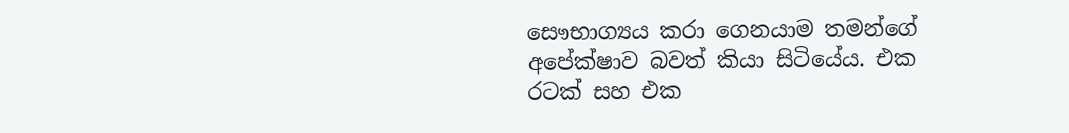සෞභාග්‍යය කරා ගෙනයාම තමන්ගේ අපේක්ෂාව බවත් කියා සිටියේය. එක රටක් සහ එක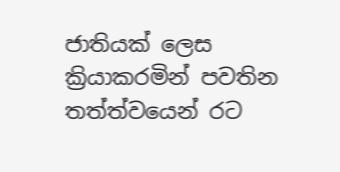ජාතියක් ලෙස ක්‍රියාකරමින් පවතින තත්ත්වයෙන් රට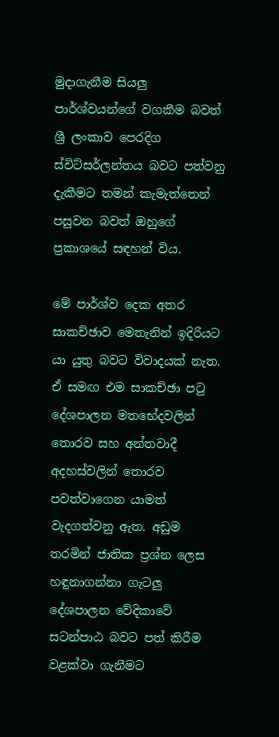මුදාගැනීම සියලු‍ පාර්ශ්වයන්ගේ වගකීම බවත් ශ්‍රී ලංකාව පෙරදිග ස්විට්සර්ලන්තය බවට පත්වනු දැකීමට තමන් කැමැත්තෙන් පසුවන බවත් ඔහුගේ ප්‍රකාශයේ සඳහන් විය.

මේ පාර්ශ්ව දෙක අතර සාකච්ඡාව මෙතැනින් ඉදිරියට යා යුතු බවට විවාදයක් නැත. ඒ සමඟ එම සාකච්ඡා පටු දේශපාලන මතභේදවලින් තොරව සහ අන්තවාදී අදහස්වලින් තොරව පවත්වාගෙන යාමත් වැදගත්වනු ඇත. අඩුම තරමින් ජාතික ප්‍රශ්න ලෙස හඳුනාගන්නා ගැටලු‍ දේශපාලන වේදිකාවේ සටන්පාඨ බවට පත් කිරීම වළක්වා ගැනීමට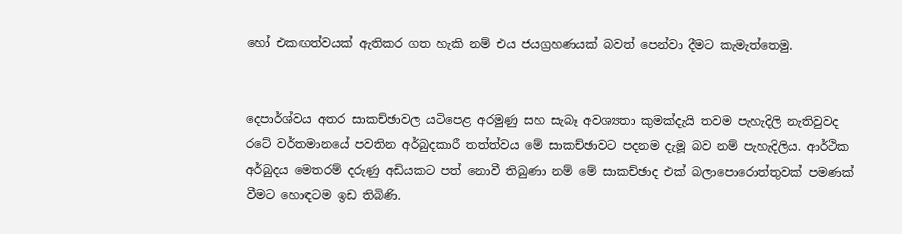හෝ එකඟත්වයක් ඇතිකර ගත හැකි නම් එය ජයග්‍රහණයක් බවත් පෙන්වා දීමට කැමැත්තෙමු.


දෙපාර්ශ්වය අතර සාකච්ඡාවල යටිපෙළ අරමුණු සහ සැබෑ අවශ්‍යතා කුමක්දැයි තවම පැහැදිලි නැතිවුවද රටේ වර්තමානයේ පවතින අර්බුදකාරී තත්ත්වය මේ සාකච්ඡාවට පදනම දැමූ බව නම් පැහැදිලිය. ආර්ථික අර්බුදය මෙතරම් දරුණු අඩියකට පත් නොවී තිබුණා නම් මේ සාකච්ඡාද එක් බලාපොරොත්තුවක් පමණක් වීමට හොඳටම ඉඩ තිබිණි.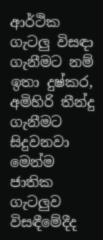ආර්ථික ගැටලු‍ විසඳා ගැනීමට නම් ඉතා දුෂ්කර, අමිහිරි තීන්දු ගැනීමට සිදුවනවා මෙන්ම ජාතික ගැටලු‍ව විසඳීමේදීද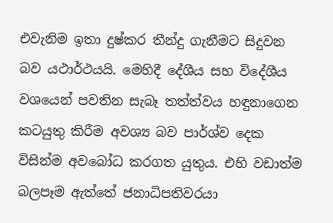එවැනිම ඉතා දුෂ්කර තීන්දු ගැනීමට සිදුවන බව යථාර්ථයයි. මෙහිදී දේශීය සහ විදේශීය වශයෙන් පවතින සැබෑ තත්ත්වය හඳුනාගෙන කටයුතු කිරීම අවශ්‍ය බව පාර්ශ්ව දෙක විසින්ම අවබෝධ කරගත යුතුය. එහි වඩාත්ම බලපෑම ඇත්තේ ජනාධිපතිවරයා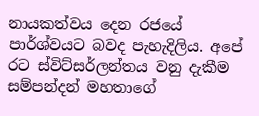නායකත්වය දෙන රජයේ පාර්ශ්වයට බවද පැහැදිලිය. අපේ රට ස්විට්සර්ලන්තය වනු දැකීම සම්පන්දන් මහතාගේ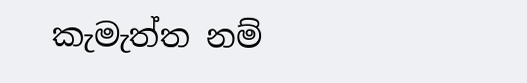කැමැත්ත නම්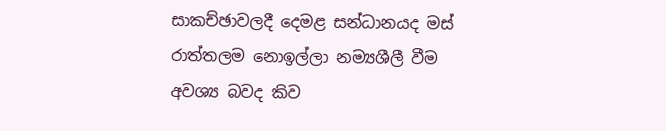සාකච්ඡාවලදී දෙමළ සන්ධානයද මස් රාත්තලම නොඉල්ලා නම්‍යශීලී වීම අවශ්‍ය බවද කිව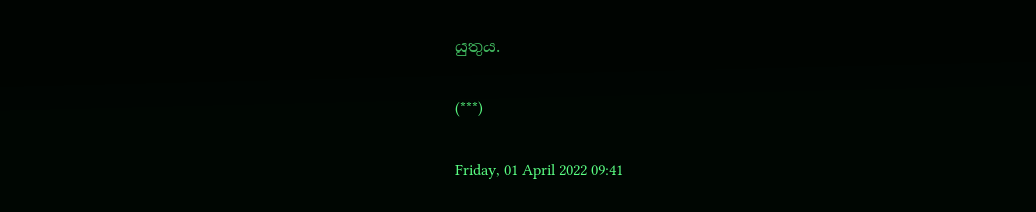යුතුය.

(***)

Friday, 01 April 2022 09:41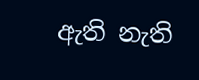ඇති නැති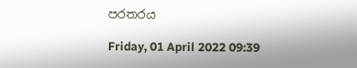පරතරය

Friday, 01 April 2022 09:39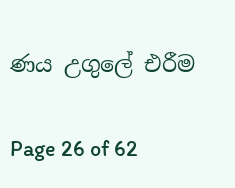ණය උගුලේ එරීම

Page 26 of 62